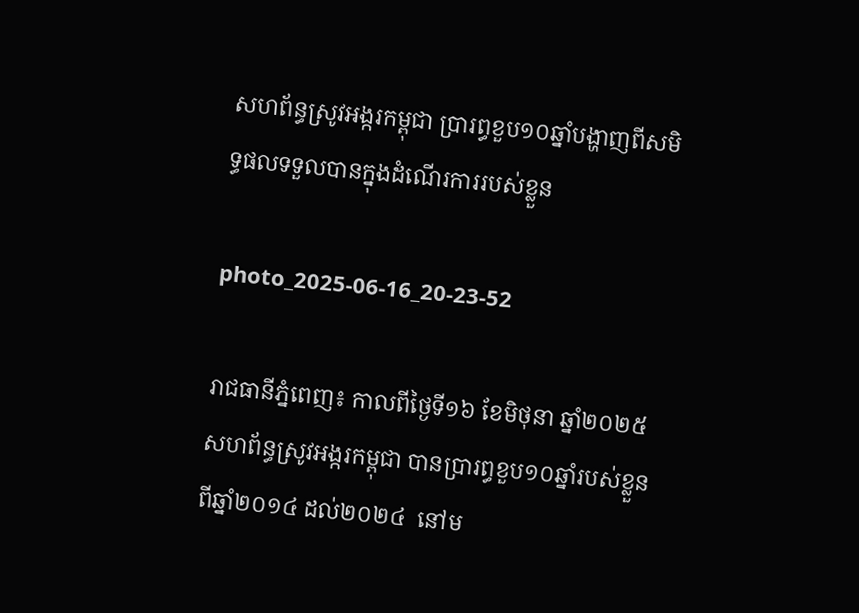សហព័ន្ធស្រូវអង្ករកម្ពុជា ប្រារព្ធខួប១០ឆ្នាំបង្ហាញពីសមិទ្ធផលទទួលបានក្នុងដំណើរការរបស់ខ្លួន

photo_2025-06-16_20-23-52

រាជធានីភ្នំពេញ៖ កាលពីថ្ងៃទី១៦ ខែមិថុនា ឆ្នាំ២០២៥ សហព័ន្ធស្រូវអង្ករកម្ពុជា បានប្រារព្ធខួប១០ឆ្នាំរបស់ខ្លួនពីឆ្នាំ២០១៤ ដល់២០២៤  នៅម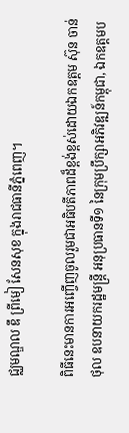ជ្ឈមណ្ឌល ឌឹ ព្រីមៀ សែនសុខ ក្នុងរាជធានីភ្នំពេញ។

ពិធីនេះមានការអញ្ចើញចូលរួមជាអធិបតីភាពដ៏ខ្ពង់ខ្ពស់ដោយឯកឧត្តម ស៊ុន ចាន់ថុល ឧបនាយករដ្ឋមន្ត្រី អនុប្រធានទី១ នៃក្រុមប្រឹក្សាអភិវឌ្ឍន៍កម្ពុជា, ឯកឧត្តមប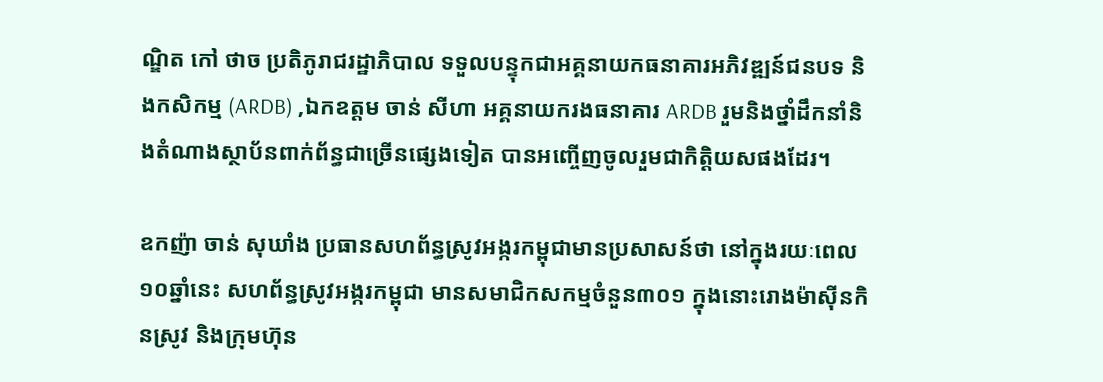ណ្ឌិត កៅ ថាច ប្រតិភូរាជរដ្ឋាភិបាល ទទួលបន្ទុកជាអគ្គនាយកធនាគារអភិវឌ្ឍន៍ជនបទ និងកសិកម្ម (ARDB) ,ឯកឧត្តម ចាន់ សីហា អគ្គនាយករងធនាគារ ARDB រួមនិងថ្នាំដឹកនាំនិងតំណាងស្ថាប័នពាក់ព័ន្ធជាច្រើនផ្សេងទៀត បានអញ្ចើញចូលរួមជាកិត្តិយសផងដែរ។

ឧកញ៉ា ចាន់ សុឃាំង ប្រធានសហព័ន្ធស្រូវអង្ករកម្ពុជាមានប្រសាសន៍ថា នៅក្នុងរយៈពេល១០ឆ្នាំនេះ សហព័ន្ធស្រូវអង្ករកម្ពុជា មានសមាជិកសកម្មចំនួន៣០១ ក្នុងនោះរោងម៉ាស៊ីនកិនស្រូវ និងក្រុមហ៊ុន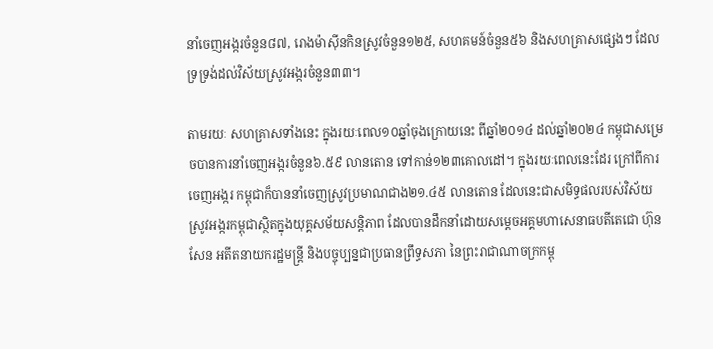នាំចេញអង្ករចំនួន៨៧, រោងម៉ាស៊ីនកិនស្រូវចំនួន១២៥, សហគមន៍ចំនួន៥៦ និងសហគ្រាសផ្សេងៗ ដែលទ្រទ្រង់ដល់វិស័យស្រូវអង្ករចំនួន៣៣។

តាមរយៈ សហគ្រាសទាំងនេះ ក្នុងរយៈពេល១០ឆ្នាំចុងក្រោយនេះ ពីឆ្នាំ២០១៤ ដល់ឆ្នាំ២០២៤ កម្ពុជាសម្រេចបានការនាំចេញអង្ករចំនួន៦.៥៩ លានតោន ទៅកាន់១២៣គោលដៅ។ ក្នុងរយៈពេលនេះដែរ ក្រៅពីការចេញអង្ករ កម្ពុជាក៏បាននាំចេញស្រូវប្រមាណជាង២១.៤៥ លានតោន ដែលនេះជាសមិទ្ធផលរបស់វិស័យស្រូវអង្ករកម្ពុជាស្ថិតក្នុងយុគ្គសម័យសន្តិភាព ដែលបានដឹកនាំដោយសម្តេចអគ្គមហាសេនាធបតីតេជោ ហ៊ុន សែន អតីតនាយករដ្ឋមន្ត្រី និងបច្ចុប្បន្នជាប្រធានព្រឹទ្ធសភា នៃព្រះរាជាណាចក្រកម្ពុ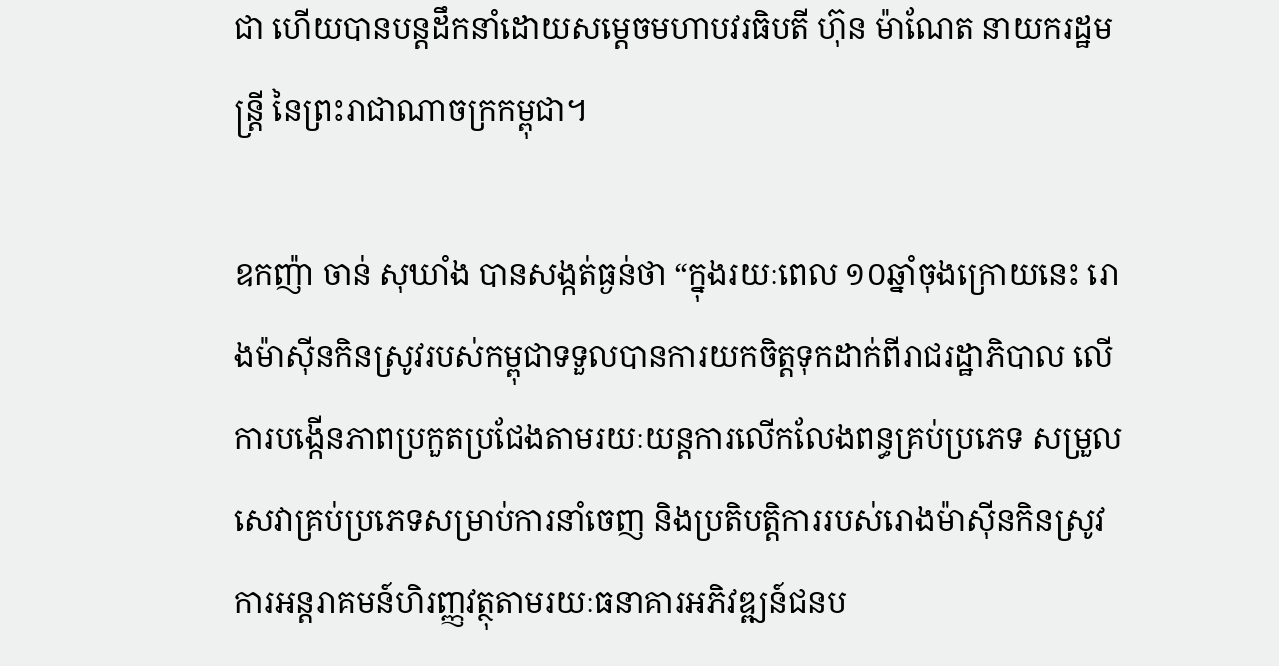ជា ហើយបានបន្តដឹកនាំដោយសម្តេចមហាបវរធិបតី ហ៊ុន ម៉ាណែត នាយករដ្ឋមន្ត្រី នៃព្រះរាជាណាចក្រកម្ពុជា។

ឧកញ៉ា ចាន់ សុឃាំង បានសង្កត់ធ្ងន់ថា “ក្នុងរយៈពេល ១០ឆ្នាំចុងក្រោយនេះ រោងម៉ាស៊ីនកិនស្រូវរបស់កម្ពុជាទទួលបានការយកចិត្តទុកដាក់ពីរាជរដ្ឋាភិបាល លើការបង្កើនភាពប្រកួតប្រជែងតាមរយៈយន្តការលើកលែងពន្ធគ្រប់ប្រភេទ សម្រួលសេវាគ្រប់ប្រភេទសម្រាប់ការនាំចេញ និងប្រតិបត្តិការរបស់រោងម៉ាស៊ីនកិនស្រូវ ការអន្តរាគមន៍ហិរញ្ញវត្ថុតាមរយៈធនាគារអភិវឌ្ឍន៍ជនប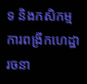ទ និងកសិកម្ម ការពង្រីកហេដ្ឋារចនា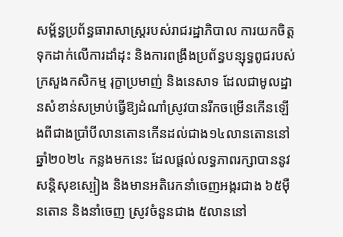សម្ព័ន្ធប្រព័ន្ធធារាសាស្ត្ររបស់រាជរដ្ឋាភិបាល ការយកចិត្តទុកដាក់លើការដាំដុះ និងការពង្រឹងប្រព័ន្ធបន្សុទ្ធពូជរបស់ក្រសួងកសិកម្ម រុក្ខាប្រមាញ់ និងនេសាទ ដែលជាមូលដ្ឋានសំខាន់សម្រាប់ធ្វើឱ្យដំណាំស្រូវបានរីកចម្រើនកើនឡើងពីជាងប្រាំបីលានតោនកើនដល់ជាង១៤លានតោននៅឆ្នាំ២០២៤ កន្លងមកនេះ ដែលផ្តល់លទ្ធភាពរក្សាបាននូវសន្តិសុខស្បៀង និងមានអតិរេកនាំចេញអង្ករជាង ៦៥ម៉ឺនតោន និងនាំចេញ ស្រូវចំនួនជាង ៥លាននៅ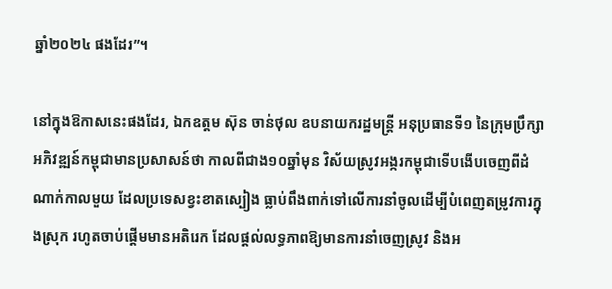ឆ្នាំ២០២៤ ផងដែរ”។

នៅក្នុងឱកាសនេះផងដែរ, ឯកឧត្តម ស៊ុន ចាន់ថុល ឧបនាយករដ្ឋមន្ត្រី អនុប្រធានទី១ នៃក្រុមប្រឹក្សាអភិវឌ្ឍន៍កម្ពុជាមានប្រសាសន៍ថា កាលពីជាង១០ឆ្នាំមុន វិស័យស្រូវអង្ករកម្ពុជាទើបងើបចេញពីដំណាក់កាលមួយ ដែលប្រទេសខ្វះខាតស្បៀង ធ្លាប់ពឹងពាក់ទៅលើការនាំចូលដើម្បីបំពេញតម្រូវការក្នុងស្រុក រហូតចាប់ផ្តើមមានអតិរេក ដែលផ្តល់លទ្ធភាពឱ្យមានការនាំចេញស្រូវ និងអ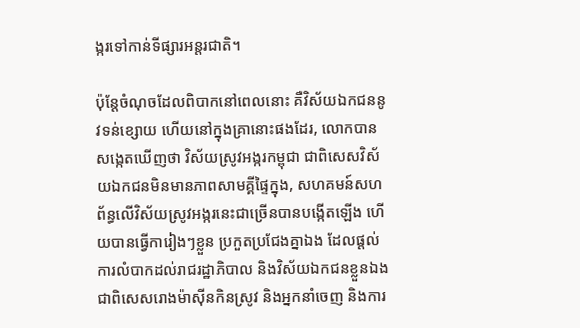ង្ករទៅកាន់ទីផ្សារអន្តរជាតិ។

ប៉ុន្តែចំណុចដែលពិបាកនៅពេលនោះ គឺវិស័យឯកជននូវទន់ខ្សោយ ហើយនៅក្នុងគ្រានោះផងដែរ, លោកបានសង្កេតឃើញថា វិស័យស្រូវអង្ករកម្ពុជា ជាពិសេសវិស័យឯកជនមិនមានភាពសាមគ្គីផ្ទៃក្នុង, សហគមន៍សហព័ន្ធលើវិស័យស្រូវអង្ករនេះជាច្រើនបានបង្កើតឡើង ហើយបានធ្វើការៀងៗខ្លួន ប្រកួតប្រជែងគ្នាឯង ដែលផ្តល់ការលំបាកដល់រាជរដ្ឋាភិបាល និងវិស័យឯកជនខ្លួនឯង ជាពិសេសរោងម៉ាស៊ីនកិនស្រូវ និងអ្នកនាំចេញ និងការ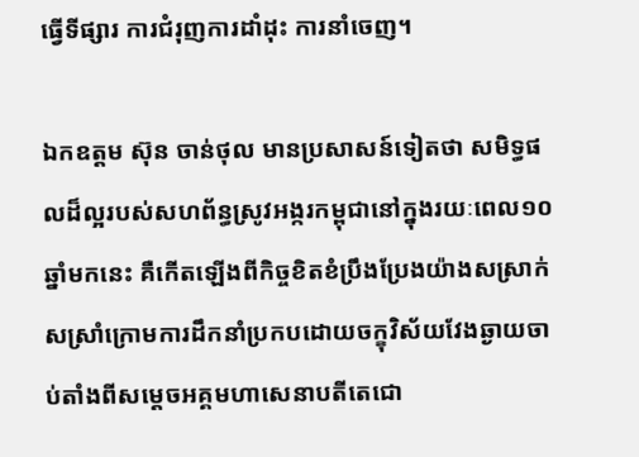ធ្វើទីផ្សារ ការជំរុញការដាំដុះ ការនាំចេញ។

ឯកឧត្តម ស៊ុន ចាន់ថុល មានប្រសាសន៍ទៀតថា សមិទ្ធផលដ៏ល្អរបស់សហព័ន្ធស្រូវអង្ករកម្ពុជានៅក្នុងរយៈពេល១០ឆ្នាំមកនេះ គឺកើតឡើងពីកិច្ចខិតខំប្រឹងប្រែងយ៉ាងសស្រាក់សស្រាំក្រោមការដឹកនាំប្រកបដោយចក្ខុវិស័យវែងឆ្ងាយចាប់តាំងពីសម្តេចអគ្គមហាសេនាបតីតេជោ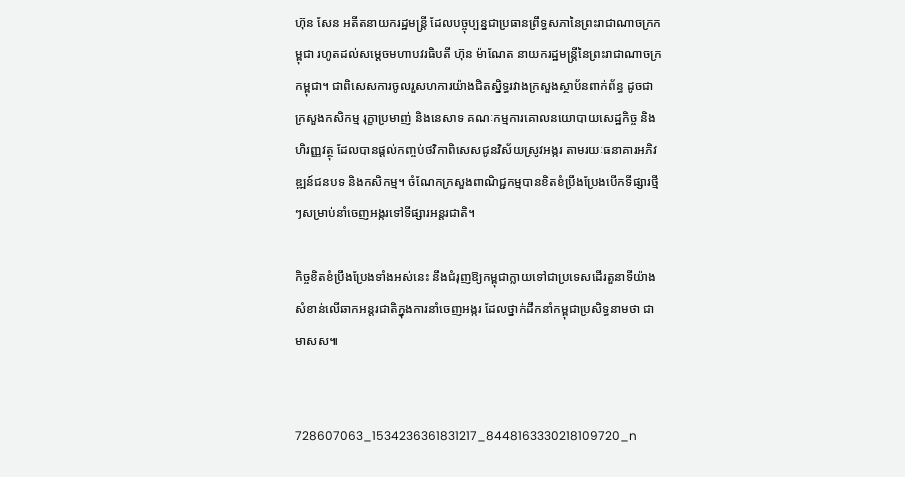ហ៊ុន សែន អតីតនាយករដ្ឋមន្ត្រី ដែលបច្ចុប្បន្នជាប្រធានព្រឹទ្ធសភានៃព្រះរាជាណាចក្រកម្ពុជា រហូតដល់សម្តេចមហាបវរធិបតី ហ៊ុន ម៉ាណែត នាយករដ្ឋមន្ត្រីនៃព្រះរាជាណាចក្រកម្ពុជា។ ជាពិសេសការចូលរួសហការយ៉ាងជិតស្និទ្ធរវាងក្រសួងស្ថាប័នពាក់ព័ន្ធ ដូចជាក្រសួងកសិកម្ម រុក្ខាប្រមាញ់ និងនេសាទ គណៈកម្មការគោលនយោបាយសេដ្ឋកិច្ច និងហិរញ្ញវត្ថុ ដែលបានផ្តល់កញ្ចប់ថវិកាពិសេសជូនវិស័យស្រូវអង្ករ តាមរយៈធនាគារអភិវឌ្ឍន៍ជនបទ និងកសិកម្ម។ ចំណែកក្រសួងពាណិជ្ជកម្មបានខិតខំប្រឹងប្រែងបើកទីផ្សារថ្មីៗសម្រាប់នាំចេញអង្ករទៅទីផ្សារអន្តរជាតិ។

កិច្ចខិតខំប្រឹងប្រែងទាំងអស់នេះ នឹងជំរុញឱ្យកម្ពុជាក្លាយទៅជាប្រទេសដើរតួនាទីយ៉ាងសំខាន់លើឆាកអន្តរជាតិក្នុងការនាំចេញអង្ករ ដែលថ្នាក់ដឹកនាំកម្ពុជាប្រសិទ្ធនាមថា ជាមាសស៕


728607063_1534236361831217_8448163330218109720_n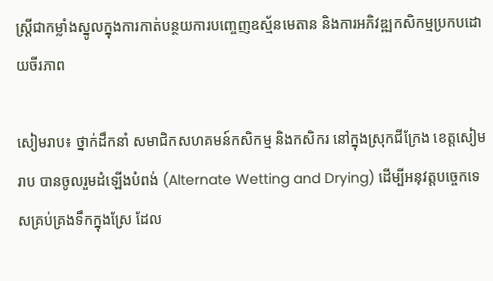ស្ត្រីជាកម្លាំងស្នូលក្នុងការកាត់បន្ថយការបញ្ចេញឧស្ម័នមេតាន និងការអភិវឌ្ឍកសិកម្មប្រកបដោយចីរភាព

សៀមរាប៖ ថ្នាក់ដឹកនាំ សមាជិកសហគមន៍កសិកម្ម និងកសិករ នៅក្នុងស្រុកជីក្រែង ខេត្តសៀមរាប បានចូលរួមដំឡើងបំពង់ (Alternate Wetting and Drying) ដើម្បីអនុវត្តបច្ចេកទេសគ្រប់គ្រងទឹកក្នុងស្រែ ដែល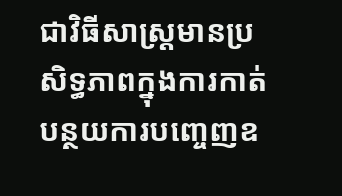ជាវិធីសាស្ត្រមានប្រសិទ្ធភាពក្នុងការកាត់បន្ថយការបញ្ចេញឧ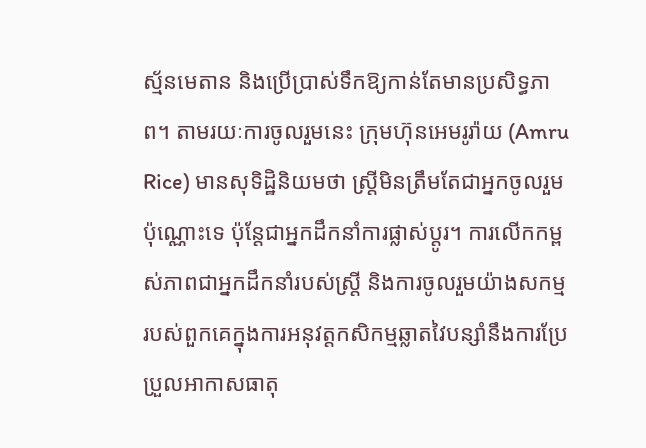ស្ម័នមេតាន និងប្រើប្រាស់ទឹកឱ្យកាន់តែមានប្រសិទ្ធភាព។ តាមរយៈការចូលរួមនេះ ក្រុមហ៊ុនអេមរូរ៉ាយ (Amru Rice) មានសុទិដ្ឋិនិយមថា ស្ត្រីមិនត្រឹមតែជាអ្នកចូលរួមប៉ុណ្ណោះទេ ប៉ុន្តែជាអ្នកដឹកនាំការផ្លាស់ប្តូរ។ ការលើកកម្ពស់ភាពជាអ្នកដឹកនាំរបស់ស្ត្រី និងការចូលរួមយ៉ាងសកម្មរបស់ពួកគេក្នុងការអនុវត្ដកសិកម្មឆ្លាតវៃបន្សាំនឹងការប្រែប្រួលអាកាសធាតុ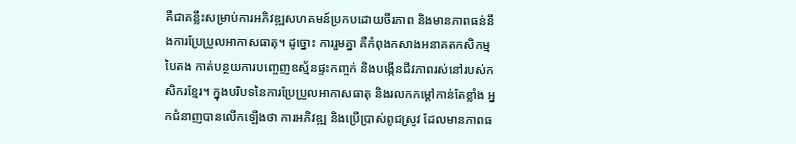គឺជាគន្លឹះសម្រាប់ការអភិវឌ្ឍសហគមន៍ប្រកបដោយចីរភាព និងមានភាពធន់នឹងការប្រែប្រួលអាកាសធាតុ។ ដូច្នោះ ការរួមគ្នា គឺកំពុងកសាងអនាគតកសិកម្មបៃតង កាត់បន្ថយការបញ្ចេញឧស្ម័នផ្ទះកញ្ចក់ និងបង្កើនជីវភាពរស់នៅរបស់កសិករខ្មែរ។ ក្នុងបរិបទនៃការប្រែប្រួលអាកាសធាតុ និងរលកកម្ដៅកាន់តែខ្លាំង អ្នកជំនាញបានលើកឡើងថា ការអភិវឌ្ឍ និងប្រើប្រាស់ពូជស្រូវ ដែលមានភាពធ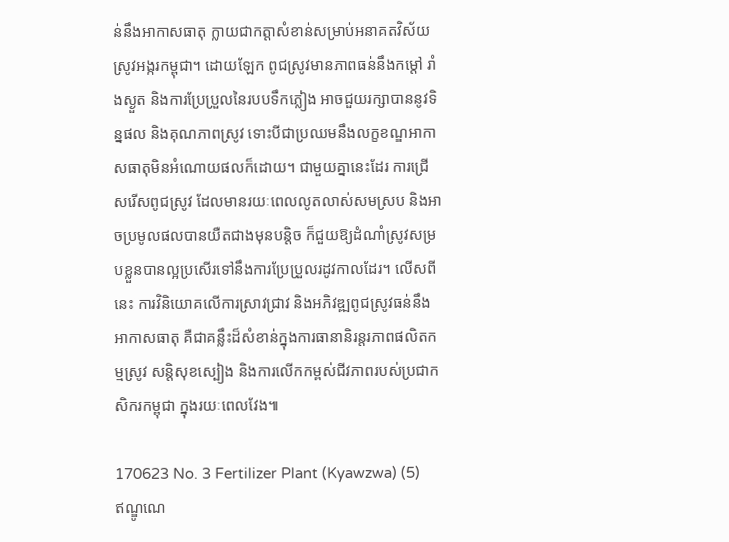ន់នឹងអាកាសធាតុ ក្លាយជាកត្តាសំខាន់សម្រាប់អនាគតវិស័យស្រូវអង្ករកម្ពុជា។ ដោយឡែក ពូជស្រូវមានភាពធន់នឹងកម្ដៅ រាំងស្ងួត និងការប្រែប្រួលនៃរបបទឹកភ្លៀង អាចជួយរក្សាបាននូវទិន្នផល និងគុណភាពស្រូវ ទោះបីជាប្រឈមនឹងលក្ខខណ្ឌអាកាសធាតុមិនអំណោយផលក៏ដោយ។ ជាមួយគ្នានេះដែរ ការជ្រើសរើសពូជស្រូវ ដែលមានរយៈពេលលូតលាស់សមស្រប និងអាចប្រមូលផលបានយឺតជាងមុនបន្តិច ក៏ជួយឱ្យដំណាំស្រូវសម្របខ្លួនបានល្អប្រសើរទៅនឹងការប្រែប្រួលរដូវកាលដែរ។ លើសពីនេះ ការវិនិយោគលើការស្រាវជ្រាវ និងអភិវឌ្ឍពូជស្រូវធន់នឹងអាកាសធាតុ គឺជាគន្លឹះដ៏សំខាន់ក្នុងការធានានិរន្តរភាពផលិតកម្មស្រូវ សន្តិសុខស្បៀង និងការលើកកម្ពស់ជីវភាពរបស់ប្រជាកសិករកម្ពុជា ក្នុងរយៈពេលវែង៕

170623 No. 3 Fertilizer Plant (Kyawzwa) (5)
ឥណ្ឌូណេ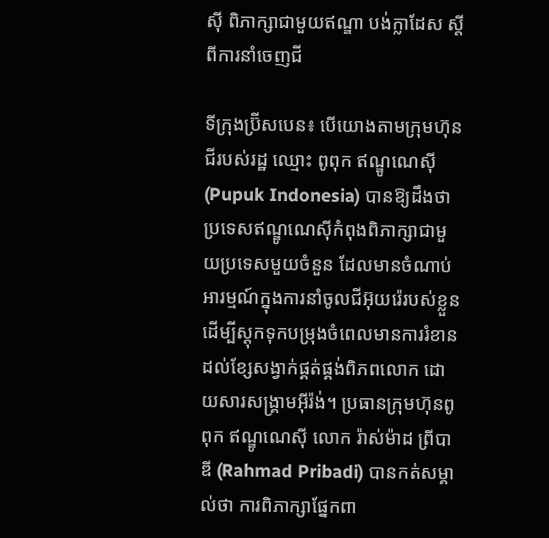ស៊ី ពិភាក្សាជាមួយឥណ្ឌា បង់ក្លាដែស ស្តីពីការនាំចេញជី

ទីក្រុងប្រ៊ីសបេន៖ បើយោងតាមក្រុមហ៊ុនជីរបស់រដ្ឋ ឈ្មោះ ពូពុក ឥណ្ឌូណេស៊ី (Pupuk Indonesia) បានឱ្យដឹងថា ប្រទេសឥណ្ឌូណេស៊ីកំពុងពិភាក្សាជាមួយប្រទេសមួយចំនួន ដែលមានចំណាប់អារម្មណ៍ក្នុងការនាំចូលជីអ៊ុយរ៉េរបស់ខ្លួន ដើម្បីស្តុកទុកបម្រុងចំពេលមានការរំខានដល់ខ្សែសង្វាក់ផ្គត់ផ្គង់ពិភពលោក ដោយសារសង្គ្រាមអ៊ីរ៉ង់។ ប្រធានក្រុមហ៊ុនពូពុក ឥណ្ឌូណេស៊ី លោក រ៉ាស់ម៉ាដ ព្រីបាឌី (Rahmad Pribadi) បានកត់សម្គាល់ថា ការពិភាក្សាផ្នែកពា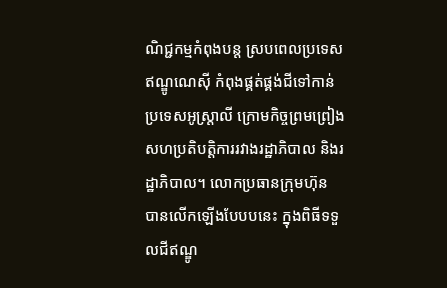ណិជ្ជកម្មកំពុងបន្ត ស្របពេលប្រទេសឥណ្ឌូណេស៊ី កំពុងផ្គត់ផ្គង់ជីទៅកាន់ប្រទេសអូស្ត្រាលី ក្រោមកិច្ចព្រមព្រៀងសហប្រតិបត្តិការរវាងរដ្ឋាភិបាល និងរដ្ឋាភិបាល។ លោកប្រធានក្រុមហ៊ុន បានលើកឡើងបែបបនេះ ក្នុងពិធីទទួលជីឥណ្ឌូ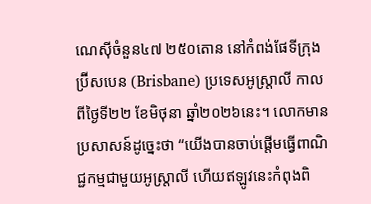ណេស៊ីចំនួន៤៧ ២៥០តោន នៅកំពង់ផែទីក្រុងប្រ៊ីសបេន (Brisbane) ប្រទេសអូស្ត្រាលី កាលពីថ្ងៃទី២២ ខែមិថុនា ឆ្នាំ២០២៦នេះ។ លោកមានប្រសាសន៍ដូច្នេះថា “យើងបានចាប់ផ្តើមធ្វើពាណិជ្ជកម្មជាមួយអូស្ត្រាលី ហើយឥឡូវនេះកំពុងពិ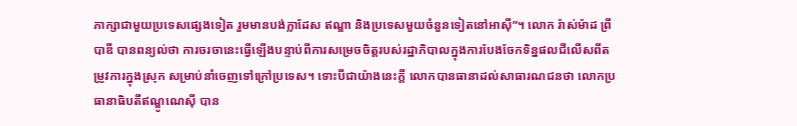ភាក្សាជាមួយប្រទេសផ្សេងទៀត រួមមានបង់ក្លាដែស ឥណ្ឌា និងប្រទេសមួយចំនួនទៀតនៅអាស៊ី”។ លោក រ៉ាស់ម៉ាដ ព្រីបាឌី បានពន្យល់ថា ការចរចានេះធ្វើឡើងបន្ទាប់ពីការសម្រេចចិត្តរបស់រដ្ឋាភិបាលក្នុងការបែងចែកទិន្នផលជីលើសពីតម្រូវការក្នុងស្រុក សម្រាប់នាំចេញទៅក្រៅប្រទេស។ ទោះបីជាយ៉ាងនេះក្តី លោកបានធានាដល់សាធារណជនថា លោកប្រធានាធិបតីឥណ្ឌូណេស៊ី បាន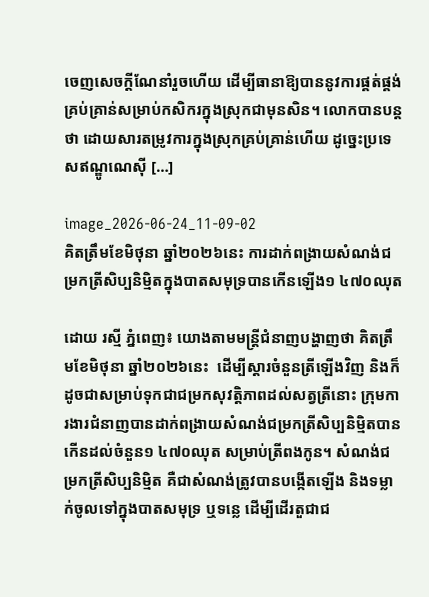ចេញសេចក្តីណែនាំរួចហើយ ដើម្បីធានាឱ្យបាននូវការផ្គត់ផ្គង់គ្រប់គ្រាន់សម្រាប់កសិករក្នុងស្រុកជាមុនសិន។ លោកបានបន្តថា ដោយសារតម្រូវការក្នុងស្រុកគ្រប់គ្រាន់ហើយ ដូច្នេះប្រទេសឥណ្ឌូណេស៊ី […]

image_2026-06-24_11-09-02
គិតត្រឹមខែមិថុនា ឆ្នាំ២០២៦នេះ ការដាក់ពង្រាយសំណង់ជម្រកត្រីសិប្បនិម្មិតក្នុងបាតសមុទ្របានកើនឡើង១ ៤៧០ឈុត

ដោយ រស្មី ភ្នំពេញ៖ យោងតាមមន្រ្តីជំនាញបង្ហាញថា គិតត្រឹមខែមិថុនា ឆ្នាំ២០២៦នេះ  ដើម្បីស្តារចំនួនត្រីឡើងវិញ និងក៏ដូចជាសម្រាប់ទុកជាជម្រកសុវត្តិភាពដល់សត្វត្រីនោះ ក្រុមការងារជំនាញបានដាក់ពង្រាយសំណង់ជម្រកត្រីសិប្បនិម្មិតបានកើនដល់ចំនួន១ ៤៧០ឈុត សម្រាប់ត្រីពងកូន។ សំណង់ជម្រកត្រីសិប្បនិម្មិត គឺជាសំណង់ត្រូវបានបង្កើតឡើង និងទម្លាក់ចូលទៅក្នុងបាតសមុទ្រ ឬទន្លេ ដើម្បីដើរតួជាជ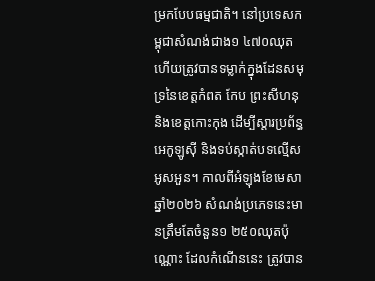ម្រកបែបធម្មជាតិ។ នៅប្រទេសកម្ពុជាសំណង់ជាង១ ៤៧០ឈុត ហើយត្រូវបានទម្លាក់ក្នុងដែនសមុទ្រនៃខេត្តកំពត កែប ព្រះសីហនុ និងខេត្តកោះកុង ដើម្បីស្តារប្រព័ន្ធអេកូឡូស៊ី និងទប់ស្កាត់បទល្មើសអូសអួន។ កាលពីអំឡុងខែមេសា ឆ្នាំ២០២៦ សំណង់ប្រភេទនេះមានត្រឹមតែចំនួន១ ២៥០ឈុតប៉ុណ្ណោះ ដែលកំណើននេះ ត្រូវបាន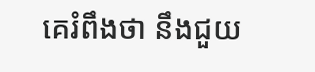គេរំពឹងថា នឹងជួយ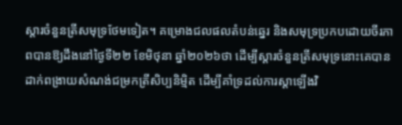ស្តារចំនួនត្រីសមុទ្រថែមទៀត។ គម្រោងជលផលតំបន់ឆ្នេរ និងសមុទ្រប្រកបដោយចីរភាពបានឱ្យដឹងនៅថ្ងៃទី២២ ខែមិថុនា ឆ្នាំ២០២៦ថា ដើម្បីស្តារចំនួនត្រីសមុទ្រនោះគេបានដាក់ពង្រាយសំណង់ជម្រកត្រីសិប្បនិម្មិត ដើម្បីគាំទ្រដល់ការស្ដាឡើងវិ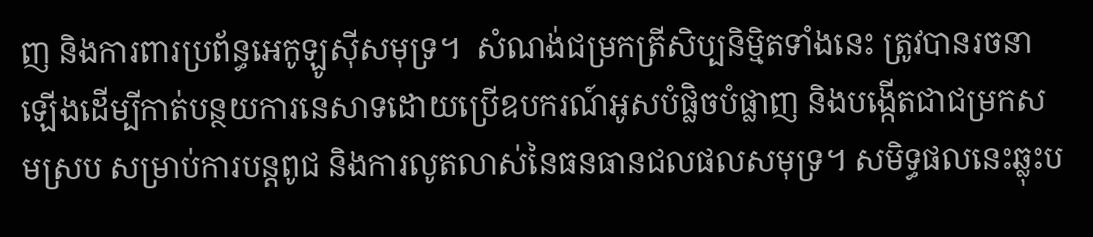ញ និងការពារប្រព័ន្ធអេកូឡូស៊ីសមុទ្រ។  សំណង់ជម្រកត្រីសិប្បនិម្មិតទាំងនេះ ត្រូវបានរចនាឡើងដើម្បីកាត់បន្ថយការនេសាទដោយប្រើឧបករណ៍អូសបំផ្លិចបំផ្លាញ និងបង្កើតជាជម្រកសមស្រប សម្រាប់ការបន្តពូជ និងការលូតលាស់នៃធនធានជលផលសមុទ្រ។ សមិទ្ធផលនេះឆ្លុះប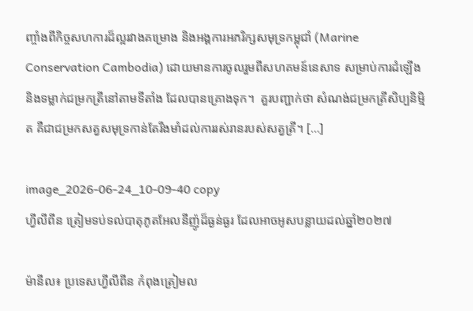ញ្ចាំងពីកិច្ចសហការដ៏ល្អរវាងគម្រោង និងអង្គការអភរិក្សសមុទ្រកម្ពុជាំ (Marine Conservation Cambodia) ដោយមានការចូលរួមពីសហគមន៍នេសាទ សម្រាប់ការដំឡើង និងទម្លាក់ជម្រកត្រីនៅតាមទីតាំង ដែលបានគ្រោងទុក។  គួរបញ្ជាក់ថា សំណង់ជម្រកត្រីសិប្បនិម្មិត គឺជាជម្រកសត្វសមុទ្រកាន់តែរឹងមាំដល់ការរស់រានរបស់សត្វត្រី។ […]

image_2026-06-24_10-09-40 copy
ហ្វីលីពីន ត្រៀមទប់ទល់បាតុភូតអែលនីញ៉ូដ៏ធ្ងន់ធ្ងរ ដែលអាចអូសបន្លាយដល់ឆ្នាំ២០២៧

ម៉ានីល៖ ប្រទេសហ្វីលីពីន កំពុងត្រៀមល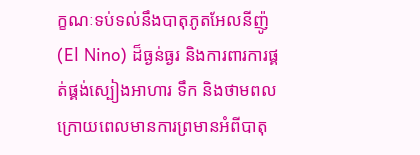ក្ខណៈទប់ទល់នឹងបាតុភូតអែលនីញ៉ូ (El Nino) ដ៏ធ្ងន់ធ្ងរ និងការពារការផ្គត់ផ្គង់ស្បៀងអាហារ ទឹក និងថាមពល ក្រោយពេលមានការព្រមានអំពីបាតុ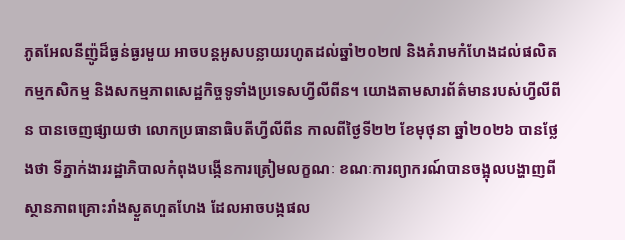ភូតអែលនីញ៉ូដ៏ធ្ងន់ធ្ងរមួយ អាចបន្តអូសបន្លាយរហូតដល់ឆ្នាំ២០២៧ និងគំរាមកំហែងដល់ផលិតកម្មកសិកម្ម និងសកម្មភាពសេដ្ឋកិច្ចទូទាំងប្រទេសហ្វីលីពីន។ យោងតាមសារព័ត៌មានរបស់ហ្វីលីពីន បានចេញផ្សាយថា លោកប្រធានាធិបតីហ្វីលីពីន កាលពីថ្ងៃទី២២ ខែមុថុនា ឆ្នាំ២០២៦ បានថ្លែងថា ទីភ្នាក់ងាររដ្ឋាភិបាលកំពុងបង្កើនការត្រៀមលក្ខណៈ ខណៈការព្យាករណ៍បានចង្អុលបង្ហាញពីស្ថានភាពគ្រោះរាំងស្ងួតហួតហែង ដែលអាចបង្កផល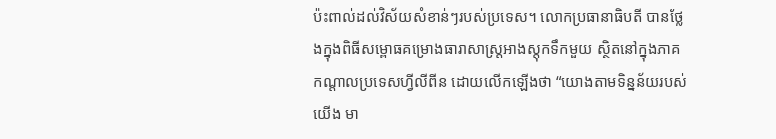ប៉ះពាល់ដល់វិស័យសំខាន់ៗរបស់ប្រទេស។ លោកប្រធានាធិបតី បានថ្លែងក្នុងពិធីសម្ពោធគម្រោងធារាសាស្ត្រអាងស្តុកទឹកមួយ ស្ថិតនៅក្នុងភាគកណ្តាលប្រទេសហ្វីលីពីន ដោយលើកឡើងថា “យោងតាមទិន្នន័យរបស់យើង មា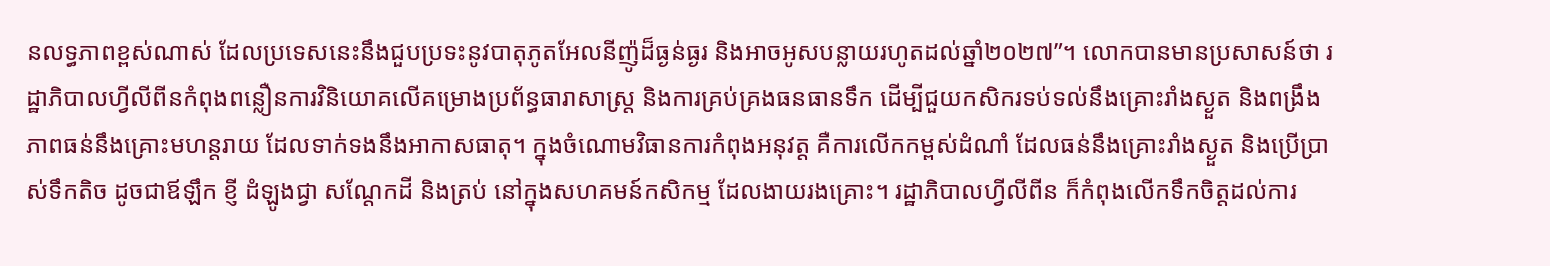នលទ្ធភាពខ្ពស់ណាស់ ដែលប្រទេសនេះនឹងជួបប្រទះនូវបាតុភូតអែលនីញ៉ូដ៏ធ្ងន់ធ្ងរ និងអាចអូសបន្លាយរហូតដល់ឆ្នាំ២០២៧”។ លោកបានមានប្រសាសន៍ថា រដ្ឋាភិបាលហ្វីលីពីនកំពុងពន្លឿនការវិនិយោគលើគម្រោងប្រព័ន្ធធារាសាស្ត្រ និងការគ្រប់គ្រងធនធានទឹក ដើម្បីជួយកសិករទប់ទល់នឹងគ្រោះរាំងស្ងួត និងពង្រឹងភាពធន់នឹងគ្រោះមហន្តរាយ ដែលទាក់ទងនឹងអាកាសធាតុ។ ក្នុងចំណោមវិធានការកំពុងអនុវត្ត គឺការលើកកម្ពស់ដំណាំ ដែលធន់នឹងគ្រោះរាំងស្ងួត និងប្រើប្រាស់ទឹកតិច ដូចជាឪឡឹក ខ្ញី ដំឡូងជ្វា សណ្តែកដី និងត្រប់ នៅក្នុងសហគមន៍កសិកម្ម ដែលងាយរងគ្រោះ។ រដ្ឋាភិបាលហ្វីលីពីន ក៏កំពុងលើកទឹកចិត្តដល់ការ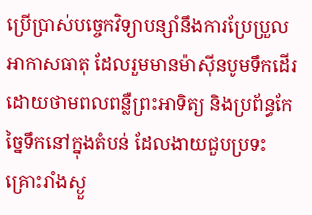ប្រើប្រាស់បច្ចេកវិទ្យាបន្សាំនឹងការប្រែប្រួលអាកាសធាតុ ដែលរួមមានម៉ាស៊ីនបូមទឹកដើរដោយថាមពលពន្លឺព្រះអាទិត្យ និងប្រព័ន្ធកែច្នៃទឹកនៅក្នុងតំបន់ ដែលងាយជួបប្រទះគ្រោះរាំងស្ងួ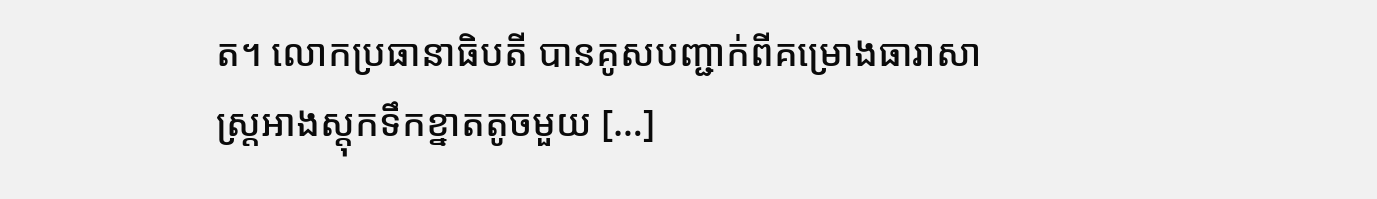ត។ លោកប្រធានាធិបតី បានគូសបញ្ជាក់ពីគម្រោងធារាសាស្ត្រអាងស្តុកទឹកខ្នាតតូចមួយ […]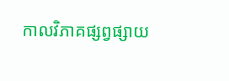កាលវិភាគផ្សព្វផ្សាយ